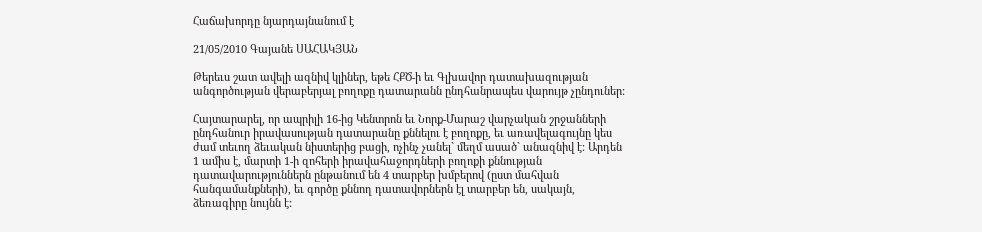Հաճախորդը նյարդայնանում է

21/05/2010 Գայանե ՍԱՀԱԿՅԱՆ

Թերեւս շատ ավելի ազնիվ կլիներ, եթե ՀՔԾ-ի եւ Գլխավոր դատախազության անգործության վերաբերյալ բողոքը դատարանն ընդհանրապես վարույթ չընդուներ:

Հայտարարել, որ ապրիլի 16-ից Կենտրոն եւ Նորք-Մարաշ վարչական շրջանների ընդհանուր իրավասության դատարանը քննելու է բողոքը, եւ առավելագույնը կես ժամ տեւող ձեւական նիստերից բացի, ոչինչ չանել` մեղմ ասած` անազնիվ է: Արդեն 1 ամիս է, մարտի 1-ի զոհերի իրավահաջորդների բողոքի քննության դատավարություններն ընթանում են 4 տարբեր խմբերով (ըստ մահվան հանգամանքների), եւ գործը քննող դատավորներն էլ տարբեր են, սակայն, ձեռագիրը նույնն է: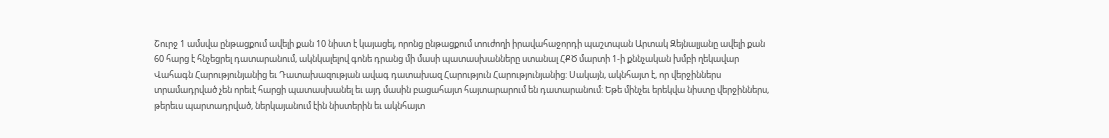Շուրջ 1 ամսվա ընթացքում ավելի քան 10 նիստ է կայացել, որոնց ընթացքում տուժողի իրավահաջորդի պաշտպան Արտակ Զեյնալյանը ավելի քան 60 հարց է հնչեցրել դատարանում, ակնկալելով գոնե դրանց մի մասի պատասխանները ստանալ ՀՔԾ մարտի 1-ի քննչական խմբի ղեկավար Վահագն Հարությունյանից եւ Դատախազության ավագ դատախազ Հարություն Հարությունյանից: Սակայն, ակնհայտ է, որ վերջիններս տրամադրված չեն որեւէ հարցի պատասխանել եւ այդ մասին բացահայտ հայտարարում են դատարանում: Եթե մինչեւ երեկվա նիստը վերջիններս, թերեւս պարտադրված, ներկայանում էին նիստերին եւ ակնհայտ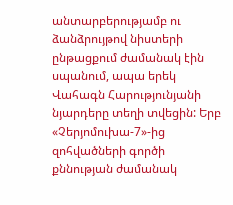անտարբերությամբ ու ձանձրույթով նիստերի ընթացքում ժամանակ էին սպանում, ապա երեկ Վահագն Հարությունյանի նյարդերը տեղի տվեցին: Երբ «Չերյոմուխա-7»-ից զոհվածների գործի քննության ժամանակ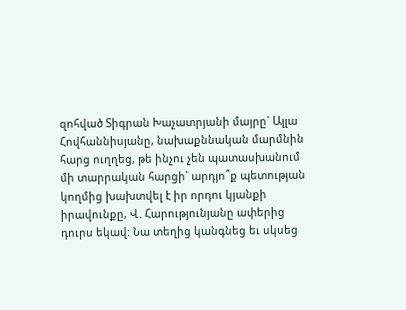զոհված Տիգրան Խաչատրյանի մայրը` Ալլա Հովհաննիսյանը, նախաքննական մարմնին հարց ուղղեց, թե ինչու չեն պատասխանում մի տարրական հարցի` արդյո՞ք պետության կողմից խախտվել է իր որդու կյանքի իրավունքը, Վ. Հարությունյանը ափերից դուրս եկավ: Նա տեղից կանգնեց եւ սկսեց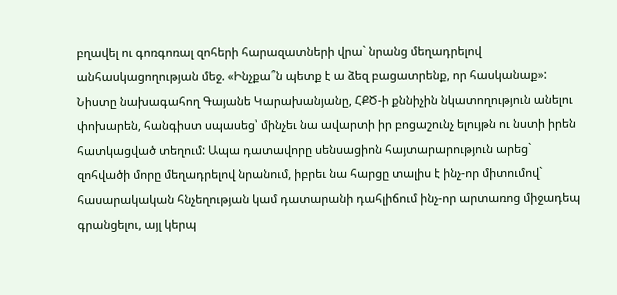բղավել ու գոռգոռալ զոհերի հարազատների վրա` նրանց մեղադրելով անհասկացողության մեջ. «Ինչքա՞ն պետք է ա ձեզ բացատրենք, որ հասկանաք»: Նիստը նախագահող Գայանե Կարախանյանը, ՀՔԾ-ի քննիչին նկատողություն անելու փոխարեն, հանգիստ սպասեց՝ մինչեւ նա ավարտի իր բոցաշունչ ելույթն ու նստի իրեն հատկացված տեղում: Ապա դատավորը սենսացիոն հայտարարություն արեց` զոհվածի մորը մեղադրելով նրանում, իբրեւ նա հարցը տալիս է ինչ-որ միտումով` հասարակական հնչեղության կամ դատարանի դահլիճում ինչ-որ արտառոց միջադեպ գրանցելու, այլ կերպ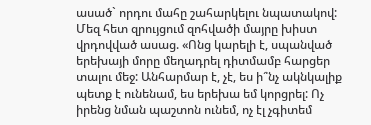ասած` որդու մահը շահարկելու նպատակով: Մեզ հետ զրույցում զոհվածի մայրը խիստ վրդովված ասաց. «Ոնց կարելի է, սպանված երեխայի մորը մեղադրել դիտմամբ հարցեր տալու մեջ: Անհարմար է, չէ, ես ի՞նչ ակնկալիք պետք է ունենամ, ես երեխա եմ կորցրել: Ոչ իրենց նման պաշտոն ունեմ, ոչ էլ չգիտեմ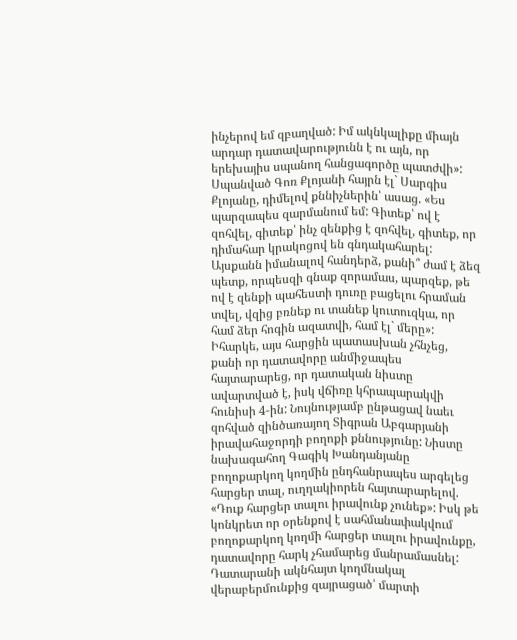ինչերով եմ զբաղված: Իմ ակնկալիքը միայն արդար դատավարությունն է ու այն, որ երեխայիս սպանող հանցագործը պատժվի»: Սպանված Գոռ Քլոյանի հայրն էլ` Սարգիս Քլոյանը, դիմելով քննիչներին՝ ասաց. «Ես պարզապես զարմանում եմ: Գիտեք՝ ով է զոհվել, գիտեք՝ ինչ զենքից է զոհվել, գիտեք, որ դիմահար կրակոցով են գնդակահարել: Այսքանն իմանալով հանդերձ, քանի՞ ժամ է ձեզ պետք, որպեսզի գնաք զորամաս, պարզեք, թե ով է զենքի պահեստի դուռը բացելու հրաման տվել, վզից բռնեք ու տանեք կուտուզկա, որ համ ձեր հոգին ազատվի, համ էլ` մերը»: Իհարկե, այս հարցին պատասխան չհնչեց, քանի որ դատավորը անմիջապես հայտարարեց, որ դատական նիստը ավարտված է, իսկ վճիռը կհրապարակվի հունիսի 4-ին: Նույնությամբ ընթացավ նաեւ զոհված զինծառայող Տիգրան Աբգարյանի իրավահաջորդի բողոքի քննությունը: Նիստը նախագահող Գագիկ Խանդանյանը բողոքարկող կողմին ընդհանրապես արգելեց հարցեր տալ, ուղղակիորեն հայտարարելով. «Դուք հարցեր տալու իրավունք չունեք»: Իսկ թե կոնկրետ որ օրենքով է սահմանափակվում բողոքարկող կողմի հարցեր տալու իրավունքը, դատավորը հարկ չհամարեց մանրամասնել: Դատարանի ակնհայտ կողմնակալ վերաբերմունքից զայրացած՝ մարտի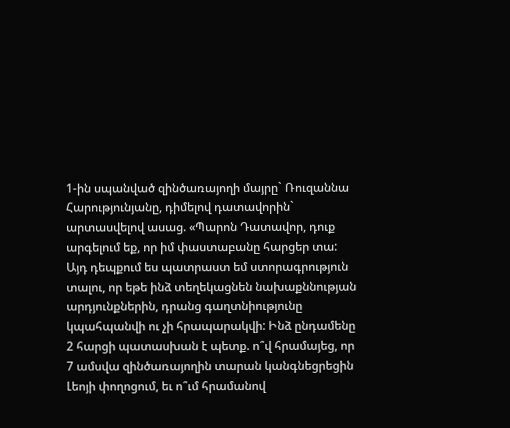1-ին սպանված զինծառայողի մայրը` Ռուզաննա Հարությունյանը, դիմելով դատավորին` արտասվելով ասաց. «Պարոն Դատավոր, դուք արգելում եք, որ իմ փաստաբանը հարցեր տա: Այդ դեպքում ես պատրաստ եմ ստորագրություն տալու, որ եթե ինձ տեղեկացնեն նախաքննության արդյունքներին, դրանց գաղտնիությունը կպահպանվի ու չի հրապարակվի: Ինձ ընդամենը 2 հարցի պատասխան է պետք. ո՞վ հրամայեց, որ 7 ամսվա զինծառայողին տարան կանգնեցրեցին Լեոյի փողոցում, եւ ո՞ւմ հրամանով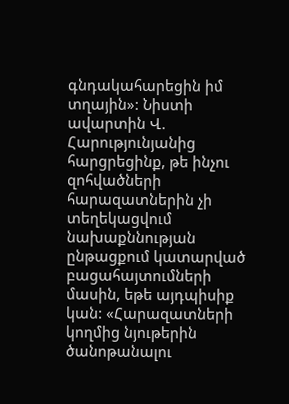գնդակահարեցին իմ տղային»: Նիստի ավարտին Վ. Հարությունյանից հարցրեցինք, թե ինչու զոհվածների հարազատներին չի տեղեկացվում նախաքննության ընթացքում կատարված բացահայտումների մասին, եթե այդպիսիք կան: «Հարազատների կողմից նյութերին ծանոթանալու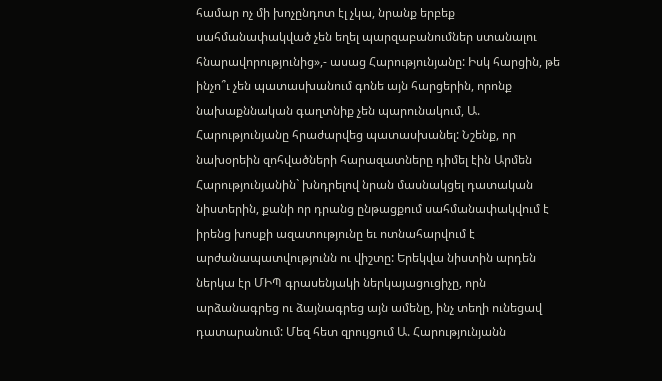համար ոչ մի խոչընդոտ էլ չկա, նրանք երբեք սահմանափակված չեն եղել պարզաբանումներ ստանալու հնարավորությունից»,- ասաց Հարությունյանը: Իսկ հարցին, թե ինչո՞ւ չեն պատասխանում գոնե այն հարցերին, որոնք նախաքննական գաղտնիք չեն պարունակում, Ա. Հարությունյանը հրաժարվեց պատասխանել: Նշենք, որ նախօրեին զոհվածների հարազատները դիմել էին Արմեն Հարությունյանին` խնդրելով նրան մասնակցել դատական նիստերին, քանի որ դրանց ընթացքում սահմանափակվում է իրենց խոսքի ազատությունը եւ ոտնահարվում է արժանապատվությունն ու վիշտը: Երեկվա նիստին արդեն ներկա էր ՄԻՊ գրասենյակի ներկայացուցիչը, որն արձանագրեց ու ձայնագրեց այն ամենը, ինչ տեղի ունեցավ դատարանում: Մեզ հետ զրույցում Ա. Հարությունյանն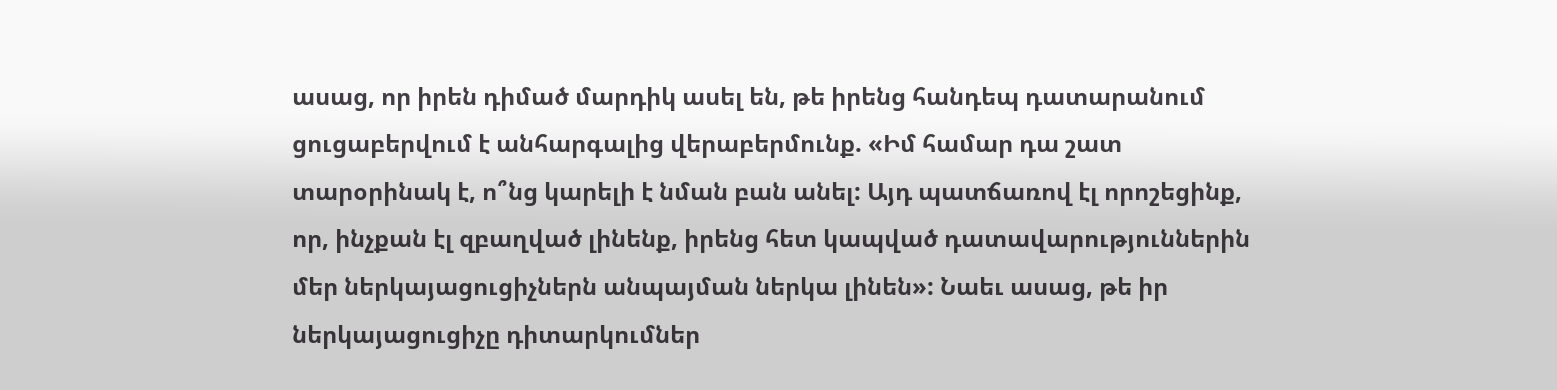ասաց, որ իրեն դիմած մարդիկ ասել են, թե իրենց հանդեպ դատարանում ցուցաբերվում է անհարգալից վերաբերմունք. «Իմ համար դա շատ տարօրինակ է, ո՞նց կարելի է նման բան անել: Այդ պատճառով էլ որոշեցինք, որ, ինչքան էլ զբաղված լինենք, իրենց հետ կապված դատավարություններին մեր ներկայացուցիչներն անպայման ներկա լինեն»: Նաեւ ասաց, թե իր ներկայացուցիչը դիտարկումներ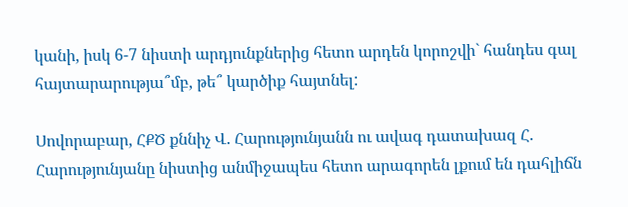կանի, իսկ 6-7 նիստի արդյունքներից հետո արդեն կորոշվի` հանդես գալ հայտարարությա՞մբ, թե՞ կարծիք հայտնել:

Սովորաբար, ՀՔԾ քննիչ Վ. Հարությունյանն ու ավագ դատախազ Հ. Հարությունյանը նիստից անմիջապես հետո արագորեն լքում են դահլիճն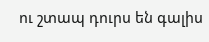ու շտապ դուրս են գալիս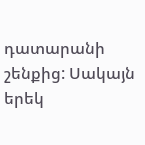դատարանի շենքից: Սակայն երեկ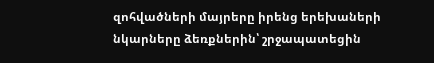զոհվածների մայրերը իրենց երեխաների նկարները ձեռքներին՝ շրջապատեցին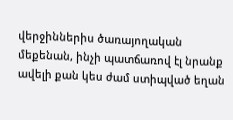վերջիններիս ծառայողական մեքենան, ինչի պատճառով էլ նրանք ավելի քան կես ժամ ստիպված եղան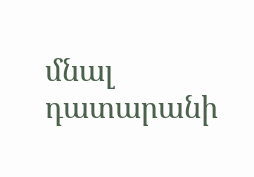մնալ դատարանի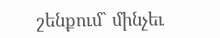շենքում` մինչեւ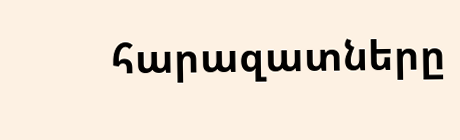հարազատները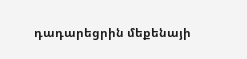դադարեցրին մեքենայի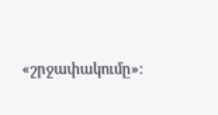«շրջափակումը»: